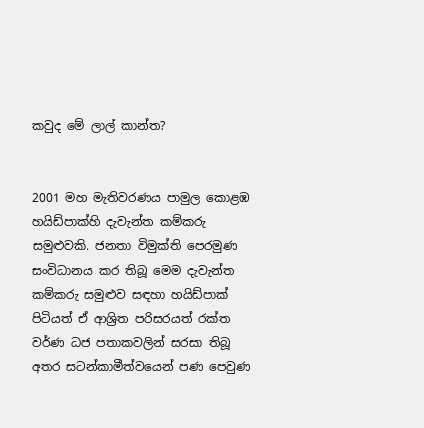කවුද මේ ලාල් කාන්ත?


2001 මහ මැතිවරණය පාමුල කොළඹ හයිඩ්පාක්හි දැවැන්ත කම්කරු සමුළුවකි. ජනතා විමුක්ති පෙරමුණ සංවිධානය කර තිබූ මෙම දැවැන්ත කම්කරු සමුළුව සඳහා හයිඩ්පාක් පිටියත් ඒ ආශ්‍රිත පරිසරයත් රක්ත වර්ණ ධජ පතාකවලින් සරසා තිබූ අතර සටන්කාමීත්වයෙන් පණ පෙවුණ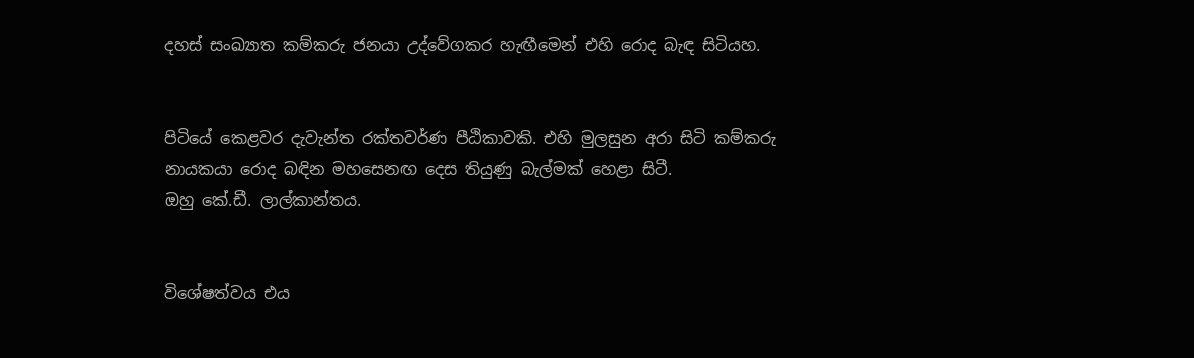දහස් සංඛ්‍යාත කම්කරු ජනයා උද්වේගකර හැඟීමෙන් එහි රොද බැඳ සිටියහ.


පිටියේ කෙළවර දැවැන්ත රක්තවර්ණ පීඨිකාවකි. එහි මුලසුන අරා සිටි කම්කරු නායකයා රොද බඳින මහසෙනඟ දෙස තියුණු බැල්මක් හෙළා සිටී.
ඔහු කේ.ඩී. ලාල්කාන්තය.


විශේෂත්වය එය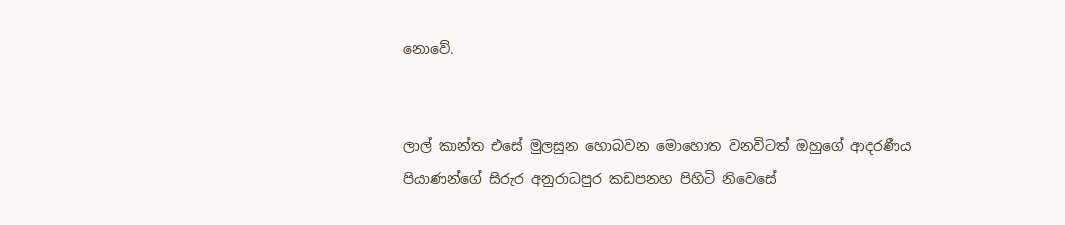නොවේ.


ලාල් කාන්ත එසේ මුලසුන හොබවන මොහොත වනවිටත් ඔහුගේ ආදරණීය පියාණන්ගේ සිරුර අනුරාධපුර කඩපනහ පිහිටි නිවෙසේ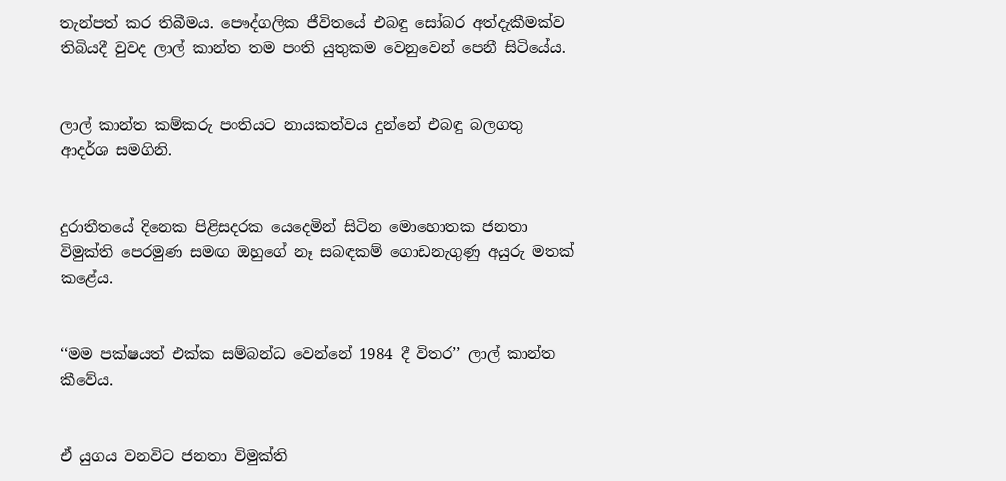තැන්පත් කර තිබීමය. පෞද්ගලික ජීවිතයේ එබඳු සෝබර අත්දැකීමක්ව තිබියදී වුවද ලාල් කාන්ත තම පංති යුතුකම වෙනුවෙන් පෙනී සිටියේය.


ලාල් කාන්ත කම්කරු පංතියට නායකත්වය දුන්නේ එබඳු බලගතු ආදර්ශ සමගිනි.


දුරාතීතයේ දිනෙක පිළිසදරක යෙදෙමින් සිටින මොහොතක ජනතා විමුක්ති පෙරමුණ සමඟ ඔහුගේ නෑ සබඳකම් ගොඩනැගුණු අයුරු මතක් කළේය.


‘‘මම පක්ෂයත් එක්ක සම්බන්ධ වෙන්නේ 1984 දී විතර’’ ලාල් කාන්ත කීවේය.


ඒ යුගය වනවිට ජනතා විමුක්ති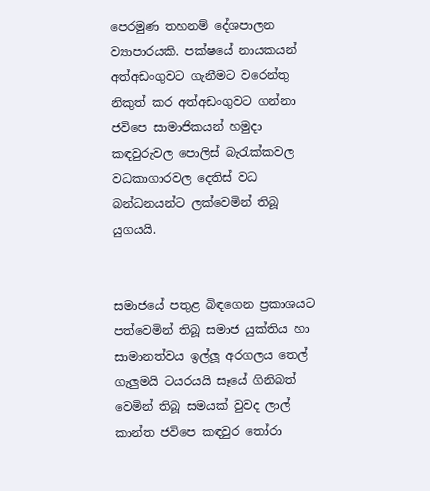පෙරමුණ තහනම් දේශපාලන ව්‍යාපාරයකි. පක්ෂයේ නායකයන් අත්අඩංගුවට ගැනීමට වරෙන්තු නිකුත් කර අත්අඩංගුවට ගන්නා ජවිපෙ සාමාජිකයන් හමුද‌ා කඳවුරුවල පොලිස් බැරැක්කවල වධකාගාරවල දෙතිස් වධ බන්ධනයන්ට ලක්වෙමින් තිබූ යුගයයි.


සමාජයේ පතුළ බිඳගෙන ප්‍රකාශයට පත්වෙමින් තිබූ සමාජ යුක්තිය හා සාමානත්වය ඉල්ලූ අරගලය තෙල් ගැලුමයි ටයරයයි සෑයේ ගිනිබත් වෙමින් තිබූ සමයක් වුවද ලාල් කාන්ත ජවිපෙ කඳවුර තෝරා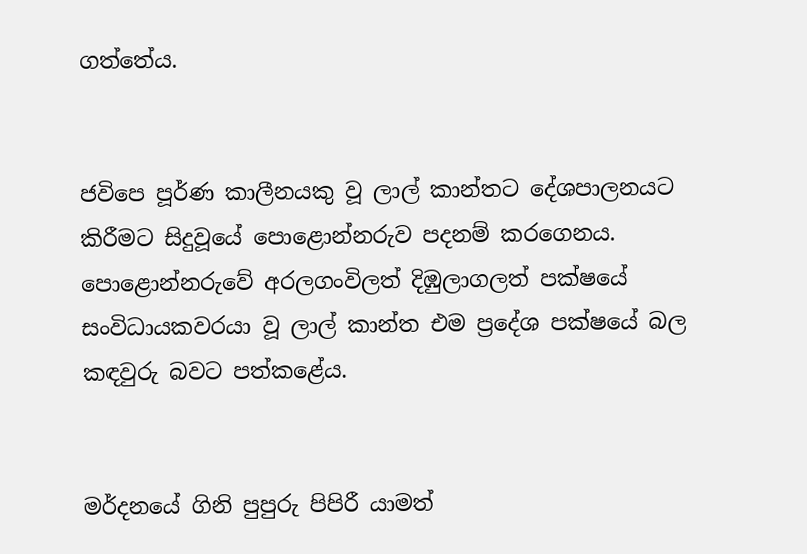ගත්තේය.


ජවිපෙ පූර්ණ කාලීනයකු වූ ලාල් කාන්තට දේශපාලනයට කිරීමට සිදුවූයේ පොළොන්නරුව පදනම් කරගෙනය. පොළොන්නරුවේ අරලගංවිලත් දිඹුලාගලත් පක්ෂයේ සංවිධායකවරයා වූ ලාල් කාන්ත එම ප්‍රදේශ පක්ෂයේ බල කඳවුරු බවට පත්කළේය.


මර්දනයේ ගිනි පුපුරු පිපිරී යාමත්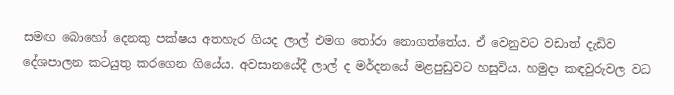සමඟ බොහෝ දෙනකු පක්ෂය අතහැර ගියද ලාල් එමග තෝරා නොගත්තේය. ඒ වෙනුවට වඩාත් දැඩිව දේශපාලන කටයුතු කරගෙන ගියේය. අවසානයේදී ලාල් ද මර්දනයේ මළපුඩුවට හසුවිය. හමුද‌ා කඳවුරුවල වධ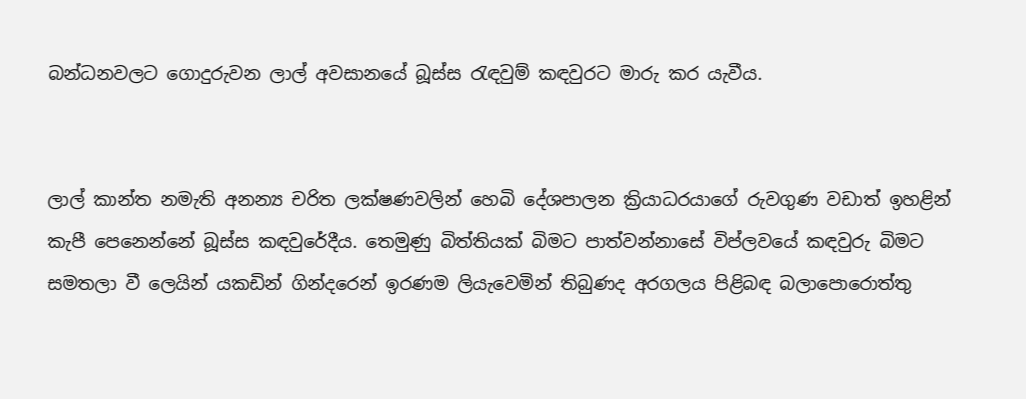බන්ධනවලට ගොදුරුවන ලාල් අවසානයේ බූස්ස රැඳවුම් කඳවුරට මාරු කර යැවීය.


ලාල් කාන්ත නමැති අනන්‍ය චරිත ලක්ෂණවලින් හෙබි දේශපාලන ක්‍රියාධරයාගේ රුවගුණ වඩාත් ඉහළින් කැපී පෙනෙන්නේ බූස්ස කඳවුරේදීය. තෙමුණු බිත්තියක් බිමට පාත්වන්නාසේ විප්ලවයේ කඳවුරු බිමට සමතලා වී ලෙයින් යකඩින් ගින්දරෙන් ඉරණම ලියැවෙමින් තිබුණද අරගලය පිළිබඳ බලාපොරොත්තු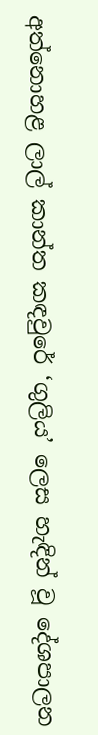අත්නොහළ ලාල් කාන්ත කඳවුරේ ‘ගුලිය’ ලෙස හැඳින් වූ දේශපාලන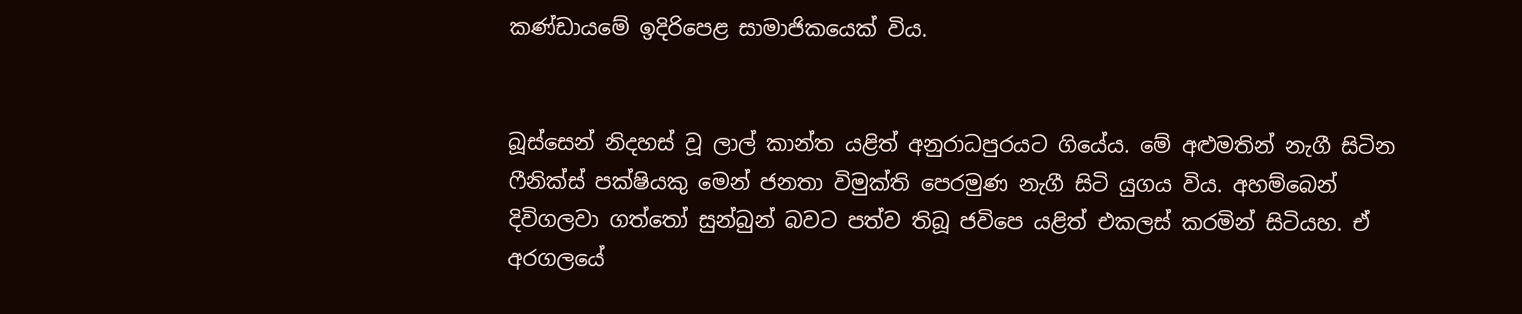කණ්ඩායමේ ඉදිරිපෙළ සාමාජිකයෙක් විය.


බූස්සෙන් නිදහස් වූ ලාල් කාන්ත යළිත් අනුරාධපුරයට ගියේය. මේ අළුමතින් නැගී සිටින ෆීනික්ස් පක්ෂියකු මෙන් ජනතා විමුක්ති පෙරමුණ නැගී සිටි යුගය විය. අහම්බෙන් දිවිගලවා ගත්තෝ සුන්බුන් බවට පත්ව තිබූ ජවිපෙ යළිත් එකලස් කරමින් සිටියහ. ඒ අරගලයේ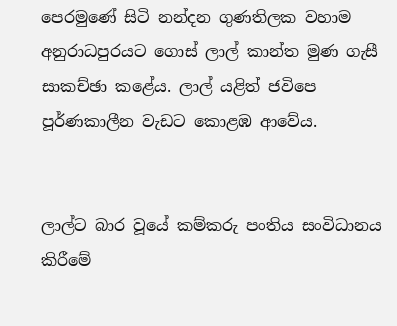පෙරමුණේ සිටි නන්දන ගුණතිලක වහාම අනුරාධපුරයට ගොස් ලාල් කාන්ත මුණ ගැසී සාකච්ඡා කළේය. ලාල් යළිත් ජවිපෙ පූර්ණකාලීන වැඩට කොළඹ ආවේය.


ලාල්ට බාර වූයේ කම්කරු පංතිය සංවිධානය කිරීමේ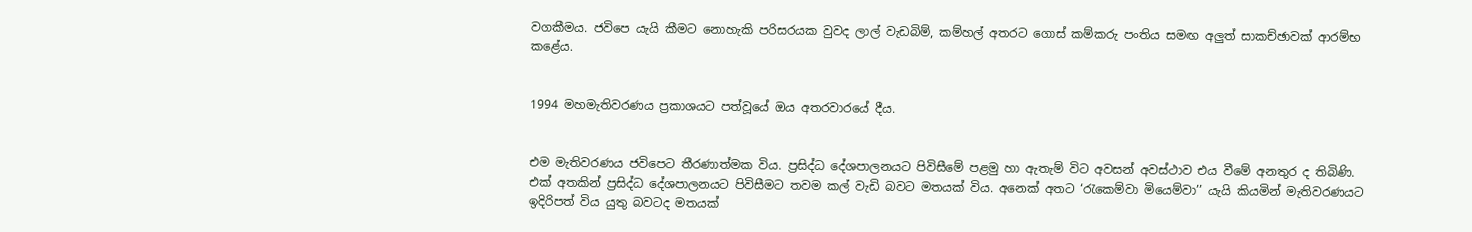වගකීමය. ජවිපෙ යැයි කීමට නොහැකි පරිසරයක වුවද ලාල් වැඩබිම්, කම්හල් අතරට ගොස් කම්කරු පංතිය සමඟ අලුත් සාකච්ඡාවක් ආරම්භ කළේය.


1994 මහමැතිවරණය ප්‍රකාශයට පත්වූයේ ඔය අතරවාරයේ දීය.


එම මැතිවරණය ජවිපෙට තීරණාත්මක විය. ප්‍රසිද්ධ දේශපාලනයට පිවිසීමේ පළමු හා ඇතැම් විට අවසන් අවස්ථාව එය වීමේ අනතුර ද තිබිණි. එක් අතකින් ප්‍රසිද්ධ දේශපාලනයට පිවිසීමට තවම කල් වැඩි බවට මතයක් විය. අනෙක් අතට ‘රැකෙම්වා මියෙම්වා’’ යැයි කියමින් මැතිවරණයට ඉදිරිපත් විය යුතු බවටද මතයක්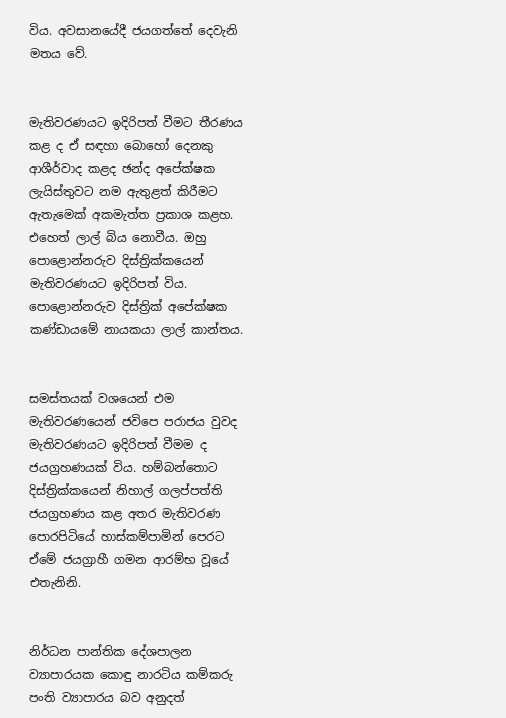විය. අවසානයේදී ජයගත්තේ දෙවැනි මතය වේ.


මැතිවරණයට ඉදිරිපත් වීමට තීරණය කළ ද ඒ සඳහා බොහෝ දෙනකු ආශීර්වාද කළද ඡන්ද අපේක්ෂක ලැයිස්තුවට නම ඇතුළත් කිරීමට ඇතැමෙක් අකමැත්ත ප්‍රකාශ කළහ. එහෙත් ලාල් බිය නොවීය. ඔහු පොළොන්නරුව දිස්ත්‍රික්කයෙන් මැතිවරණයට ඉදිරිපත් විය. පොළොන්නරුව දිස්ත්‍රික් අපේක්ෂක කණ්ඩායමේ නායකයා ලාල් කාන්තය.


සමස්තයක් වශයෙන් එම මැතිවරණයෙන් ජවිපෙ පරාජය වුවද මැතිවරණයට ඉදිරිපත් වීමම ද ජයග්‍රහණයක් විය. හම්බන්තොට දිස්ත්‍රික්කයෙන් නිහාල් ගලප්පත්ති ජයග්‍රහණය කළ අතර මැතිවරණ පොරපිටියේ හාස්කම්පාමින් පෙරට ඒමේ ජයග්‍රාහී ගමන ආරම්භ වූයේ එතැනිනි.


නිර්ධන පාන්තික දේශපාලන ව්‍යාපාරයක කොඳු නාරටිය කම්කරු පංති ව්‍යාපාරය බව අනුදත්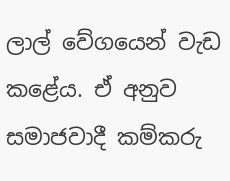ලාල් වේගයෙන් වැඩ කළේය. ඒ අනුව සමාජවාදී කම්කරු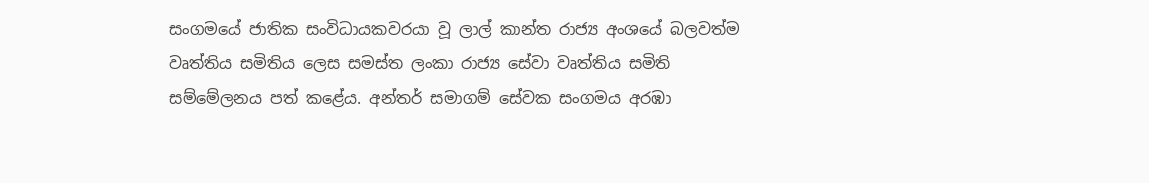සංගමයේ ජාතික සංවිධායකවරයා වූ ලාල් කාන්ත රාජ්‍ය අංශයේ බලවත්ම වෘත්තිය සමිතිය ලෙස සමස්ත ලංකා රාජ්‍ය සේවා වෘත්තිය සමිති සම්මේලනය පත් කළේය. අන්තර් සමාගම් සේවක සංගමය අරඹා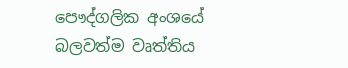පෞද්ගලික අංශයේ බලවත්ම වෘත්තිය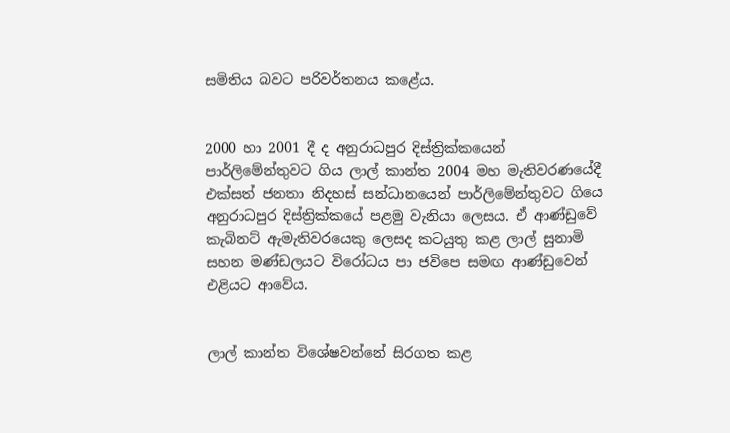සමිතිය බවට පරිවර්තනය කළේය.


2000 හා 2001 දී ද අනුරාධපුර දිස්ත්‍රික්කයෙන් පාර්ලිමේන්තුවට ගිය ලාල් කාන්ත 2004 මහ මැතිවරණයේදී එක්සත් ජනතා නිදහස් සන්ධානයෙන් පාර්ලිමේන්තුවට ගියෙ අනුරාධපුර දිස්ත්‍රික්කයේ පළමු වැනියා ලෙසය. ඒ ආණ්ඩුවේ කැබිනට් ඇමැතිවරයෙකු ලෙසද කටයුතු කළ ලාල් සුනාමි සහන මණ්ඩලයට විරෝධය පා ජවිපෙ සමඟ ආණ්ඩුවෙන් එළියට ආවේය.


ලාල් කාන්ත විශේෂවන්නේ සිරගත කළ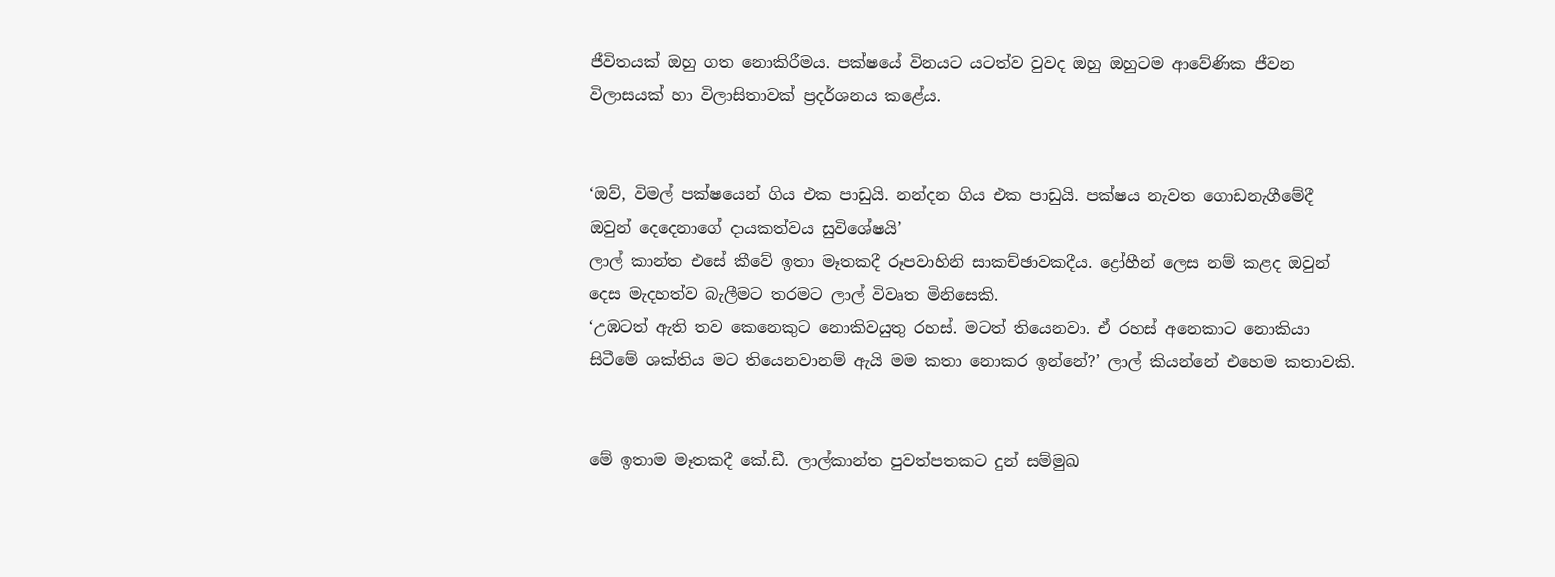ජීවිතයක් ඔහු ගත නොකිරීමය. පක්ෂයේ විනයට යටත්ව වුවද ඔහු ඔහුටම ආවේණික ජීවන විලාසයක් හා විලාසිතාවක් ප්‍රදර්ශනය කළේය.


‘ඔව්, විමල් පක්ෂයෙන් ගිය එක පාඩුයි. නන්දන ගිය එක පාඩුයි. පක්ෂය නැවත ගොඩනැගීමේදී ඔවුන් දෙදෙනාගේ දායකත්වය සුවිශේෂයි’
ලාල් කාන්ත එසේ කීවේ ඉතා මෑතකදී රූපවාහිනි සාකච්ඡාවකදීය. ද්‍රෝහීන් ලෙස නම් කළද ඔවුන් දෙස මැදහත්ව බැලීමට තරමට ලාල් විවෘත මිනිසෙකි.
‘උඹටත් ඇති තව කෙනෙකුට නොකිවයුතු රහස්. මටත් තියෙනවා. ඒ රහස් අනෙකාට නොකියා සිටීමේ ශක්තිය මට තියෙනවානම් ඇයි මම කතා නොකර ඉන්නේ?’ ලාල් කියන්නේ එහෙම කතාවකි.


මේ ඉතාම මෑතකදී කේ.ඩී. ලාල්කාන්ත පුවත්පතකට දුන් සම්මුඛ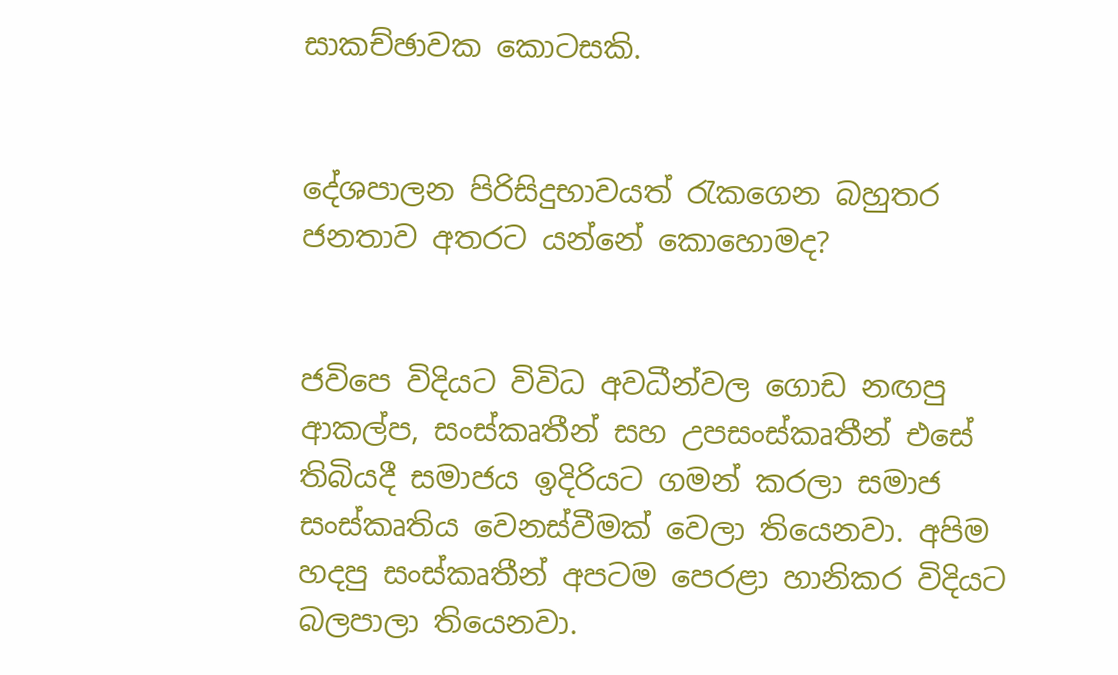සාකච්ඡාවක කොටසකි.


දේශපාලන පිරිසිදුභාවයත් රැකගෙන බහුතර ජනතාව අතරට යන්නේ කොහොමද?


ජවිපෙ විදියට විවිධ අවධීන්වල ගොඩ නඟපු ආකල්ප, සංස්කෘතීන් සහ උපසංස්කෘතීන් එසේ තිබියදී සමාජය ඉදිරියට ගමන් කරලා සමාජ සංස්කෘතිය වෙනස්වීමක් වෙලා තියෙනවා. අපිම හදපු සංස්කෘතීන් අපටම පෙරළා හානිකර විදියට බලපාලා තියෙනවා.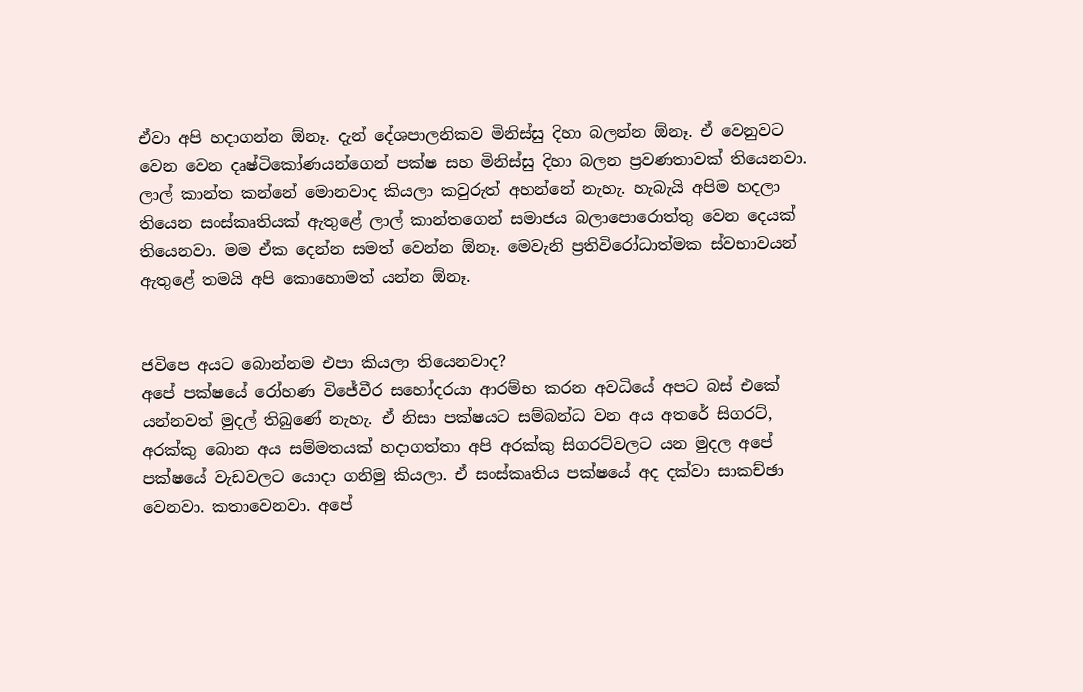ඒවා අපි හදාගන්න ඕනෑ. දැන් දේශපාලනිකව මිනිස්සු දිහා බලන්න ඕනෑ. ඒ වෙනුවට වෙන වෙන දෘෂ්ටිකෝණයන්ගෙන් පක්ෂ සහ මිනිස්සු දිහා බලන ප්‍රවණතාවක් තියෙනවා. ලාල් කාන්ත කන්නේ මොනවාද කියලා කවුරුත් අහන්නේ නැහැ. හැබැයි අපිම හදලා තියෙන සංස්කෘතියක් ඇතුළේ ලාල් කාන්තගෙන් සමාජය බලාපොරොත්තු වෙන දෙයක් තියෙනවා. මම ඒක දෙන්න සමත් වෙන්න ඕනෑ. මෙවැනි ප්‍රතිවිරෝධාත්මක ස්වභාවයන් ඇතුළේ තමයි අපි කොහොමත් යන්න ඕනෑ.


ජවිපෙ අයට බොන්නම එපා කියලා තියෙනවාද?
අපේ පක්ෂයේ රෝහණ විජේවීර සහෝදරයා ආරම්භ කරන අවධියේ අපට බස් එකේ යන්නවත් මුදල් තිබුණේ නැහැ. ඒ නිසා පක්ෂයට සම්බන්ධ වන අය අතරේ සිගරට්, අරක්කු බොන අය සම්මතයක් හද‌ාගත්තා අපි අරක්කු සිගරට්වලට යන මුදල අපේ පක්ෂයේ වැඩවලට යොද‌ා ගනිමු කියලා. ඒ සංස්කෘතිය පක්ෂයේ අද දක්වා සාකච්ඡා වෙනවා. කතාවෙනවා. අපේ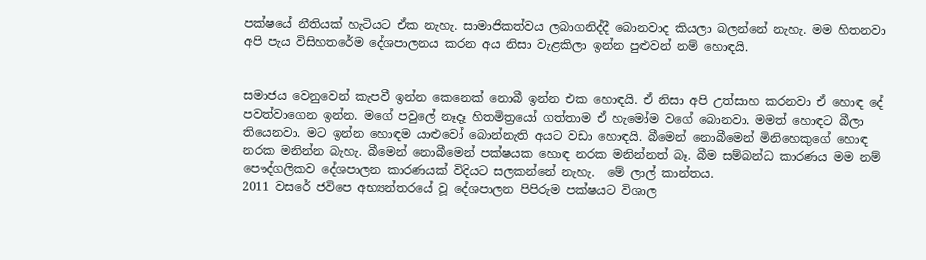පක්ෂයේ නීතියක් හැටියට ඒක නැහැ. සාමාජිකත්වය ලබාගනිද්දී බොනවාද කියලා බලන්නේ නැහැ. මම හිතනවා අපි පැය විසිහතරේම දේශපාලනය කරන අය නිසා වැළකිලා ඉන්න පුළුවන් නම් හොඳයි.


සමාජය වෙනුවෙන් කැපවී ඉන්න කෙනෙක් නොබී ඉන්න එක හොඳයි. ඒ නිසා අපි උත්සාහ කරනවා ඒ හොඳ දේ පවත්වාගෙන ඉන්න. මගේ පවුලේ නෑදෑ හිතමිත්‍රයෝ ගත්තාම ඒ හැමෝම වගේ බොනවා. මමත් හොඳට බීලා තියෙනවා. මට ඉන්න හොඳම යාළුවෝ බොන්නැති අයට වඩා හොඳයි. බීමෙන් නොබීමෙන් මිනිහෙකුගේ හොඳ නරක මනින්න බැහැ. බීමෙන් නොබීමෙන් පක්ෂයක හොඳ නරක මනින්නත් බෑ. බීම සම්බන්ධ කාරණය මම නම් පෞද්ගලිකව දේශපාලන කාරණයක් විදියට සලකන්නේ නැහැ.  මේ ලාල් කාන්තය.
2011 වසරේ ජවිපෙ අභ්‍යන්තරයේ වූ දේශපාලන පිපිරුම පක්ෂයට විශාල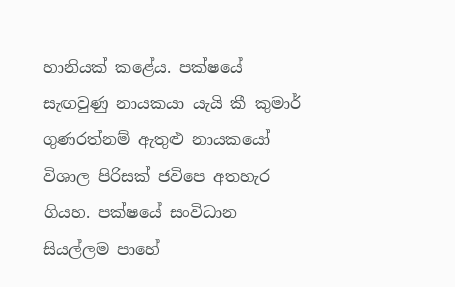හානියක් කළේය. පක්ෂයේ සැඟවුණු නායකයා යැයි කී කුමාර් ගුණරත්නම් ඇතුළු නායකයෝ විශාල පිරිසක් ජවිපෙ අතහැර ගියහ. පක්ෂයේ සංවිධාන සියල්ලම පාහේ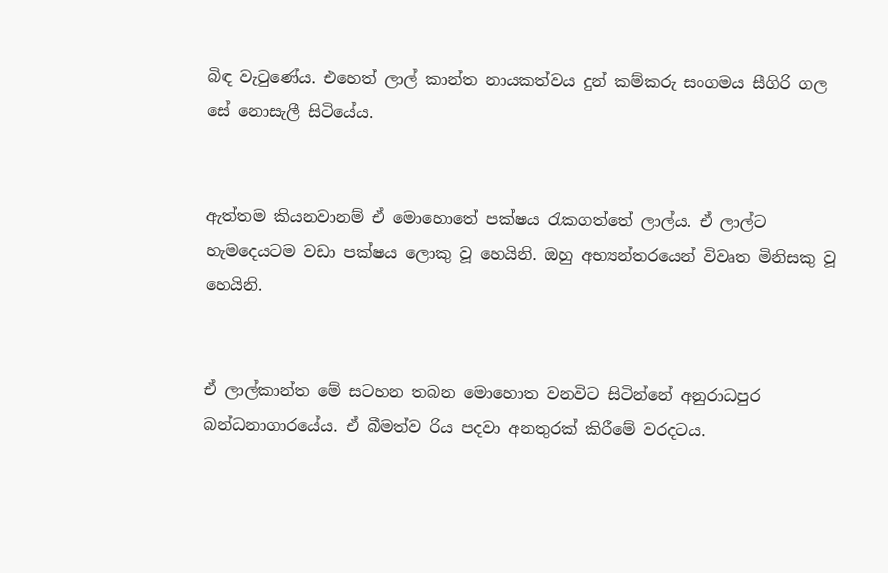බිඳ වැටුණේය. එහෙත් ලාල් කාන්ත නායකත්වය දුන් කම්කරු සංගමය සීගිරි ගල සේ නොසැලී සිටියේය.


ඇත්තම කියනවානම් ඒ මොහොතේ පක්ෂය රැකගත්තේ ලාල්ය. ඒ ලාල්ට හැමදෙයටම වඩා පක්ෂය ලොකු වූ හෙයිනි. ඔහු අභ්‍යන්තරයෙන් විවෘත මිනිසකු වූ හෙයිනි.


ඒ ලාල්කාන්ත මේ සටහන තබන මොහොත වනවිට සිටින්නේ අනුරාධපුර බන්ධනාගාරයේය. ඒ බීමත්ව රිය පදවා අනතුරක් කිරීමේ වරදටය.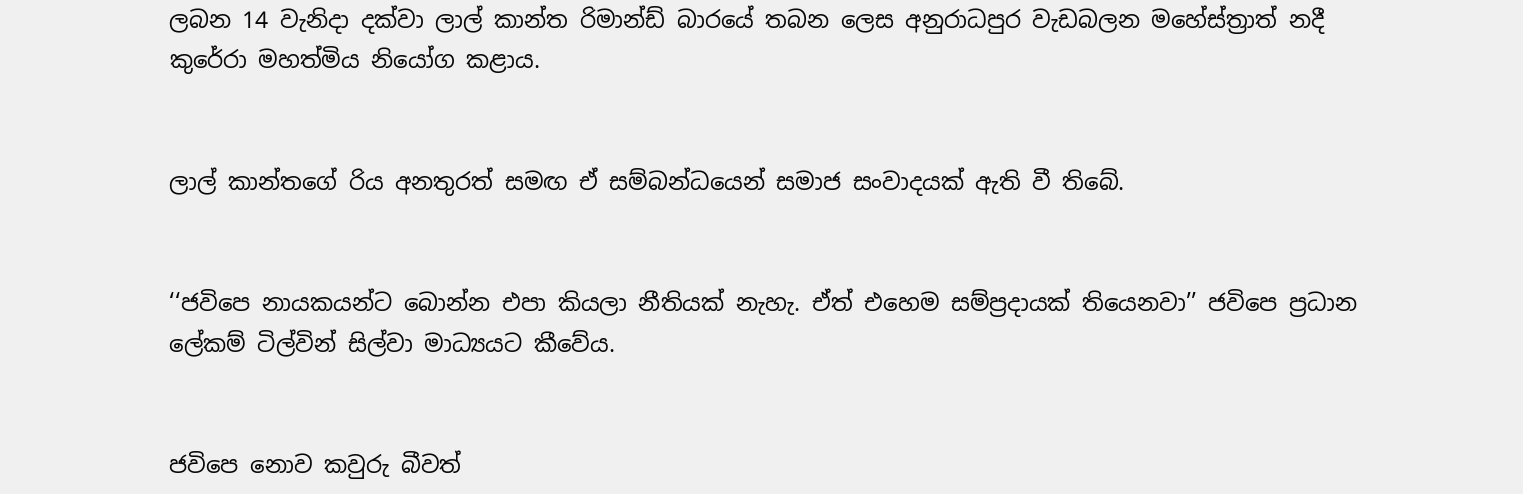ලබන 14 වැනිද‌ා දක්වා ලාල් කාන්ත රිමාන්ඩ් බාරයේ තබන ලෙස අනුරාධපුර වැඩබලන මහේස්ත්‍රාත් නදී කුරේරා මහත්මිය නියෝග කළාය.


ලාල් කාන්තගේ රිය අනතුරත් සමඟ ඒ සම්බන්ධයෙන් සමාජ සංවාදයක් ඇති වී තිබේ.


‘‘ජවිපෙ නායකයන්ට බොන්න එපා කියලා නීතියක් නැහැ. ඒත් එහෙම සම්ප්‍රදායක් තියෙනවා’’ ජවිපෙ ප්‍රධාන ලේකම් ටිල්වින් සිල්වා මාධ්‍යයට කීවේය.


ජවිපෙ නොව කවුරු බීවත්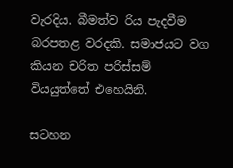වැරදිය. බීමත්ව රිය පැදවීම බරපතළ වරදකි. සමාජයට වග කියන චරිත පරිස්සම් වියයුත්තේ එහෙයිනි.

සටහන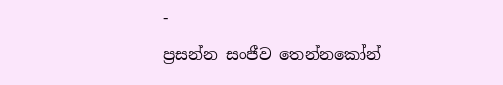-
ප්‍රසන්න සංජීව තෙන්නකෝන්